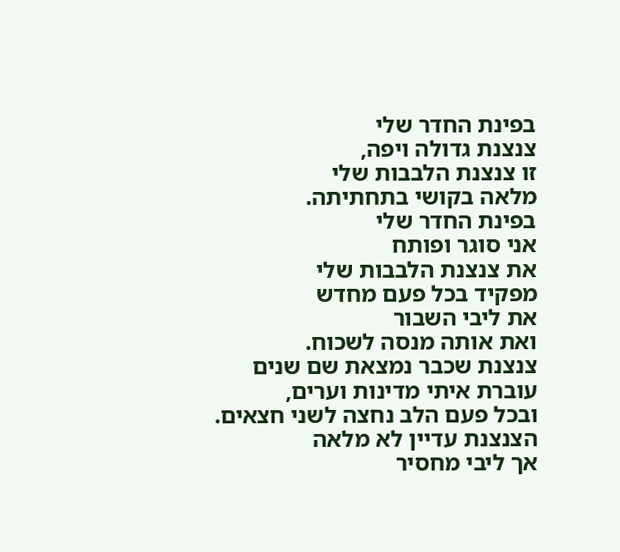בפינת החדר שלי
צנצנת גדולה ויפה,
זו צנצנת הלבבות שלי
מלאה בקושי בתחתיתה.
בפינת החדר שלי
אני סוגר ופותח
את צנצנת הלבבות שלי
מפקיד בכל פעם מחדש
את ליבי השבור
ואת אותה מנסה לשכוח.
צנצנת שכבר נמצאת שם שנים
עוברת איתי מדינות וערים,
ובכל פעם הלב נחצה לשני חצאים.
הצנצנת עדיין לא מלאה
אך ליבי מחסיר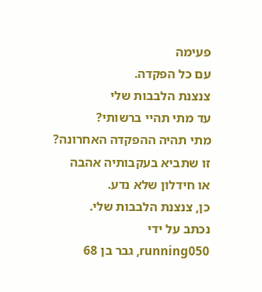פעימה
עם כל הפקדה.
צנצנת הלבבות שלי
עד מתי תהיי ברשותי?
מתי תהיה ההפקדה האחרונה?
זו שתביא בעקבותיה אהבה
או חידלון שלא נדע.
כן, צנצנת הלבבות שלי.
נכתב על ידי
running050, גבר בן 68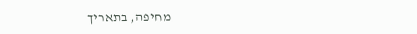מחיפה, בתאריך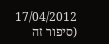17/04/2012
(סיפור זה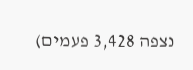נצפה 3,428 פעמים)